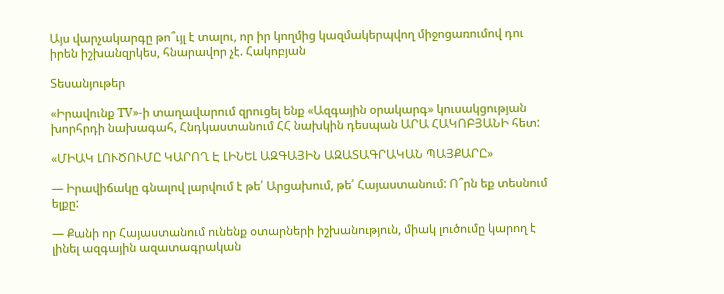Այս վարչակարգը թո՞ւյլ է տալու, որ իր կողմից կազմակերպվող միջոցառումով դու իրեն իշխանզրկես, հնարավոր չէ. Հակոբյան

Տեսանյութեր

«Իրավունք TV»-ի տաղավարում զրուցել ենք «Ազգային օրակարգ» կուսակցության խորհրդի նախագահ, Հնդկաստանում ՀՀ նախկին դեսպան ԱՐԱ ՀԱԿՈԲՅԱՆԻ հետ:

«ՄԻԱԿ ԼՈՒԾՈՒՄԸ ԿԱՐՈՂ Է ԼԻՆԵԼ ԱԶԳԱՅԻՆ ԱԶԱՏԱԳՐԱԿԱՆ ՊԱՅՔԱՐԸ»

— Իրավիճակը գնալով լարվում է թե՛ Արցախում, թե՛ Հայաստանում: Ո՞րն եք տեսնում ելքը:

— Քանի որ Հայաստանում ունենք օտարների իշխանություն, միակ լուծումը կարող է լինել ազգային ազատագրական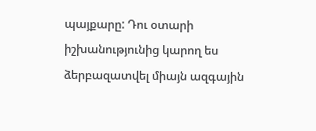պայքարը: Դու օտարի իշխանությունից կարող ես ձերբազատվել միայն ազգային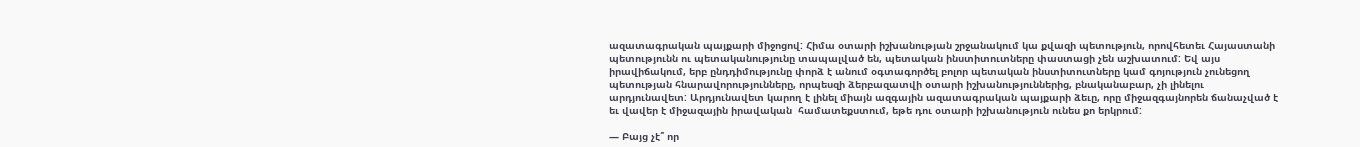ազատագրական պայքարի միջոցով: Հիմա օտարի իշխանության շրջանակում կա քվազի պետություն, որովհետեւ Հայաստանի պետությունն ու պետականությունը տապալված են, պետական ինստիտուտները փաստացի չեն աշխատում: Եվ այս իրավիճակում, երբ ընդդիմությունը փորձ է անում օգտագործել բոլոր պետական ինստիտուտները կամ գոյություն չունեցող պետության հնարավորությունները, որպեսզի ձերբազատվի օտարի իշխանություններից, բնականաբար, չի լինելու արդյունավետ: Արդյունավետ կարող է լինել միայն ազգային ազատագրական պայքարի ձեւը, որը միջազգայնորեն ճանաչված է եւ վավեր է միջազային իրավական  համատեքստում, եթե դու օտարի իշխանություն ունես քո երկրում:

— Բայց չէ՞ որ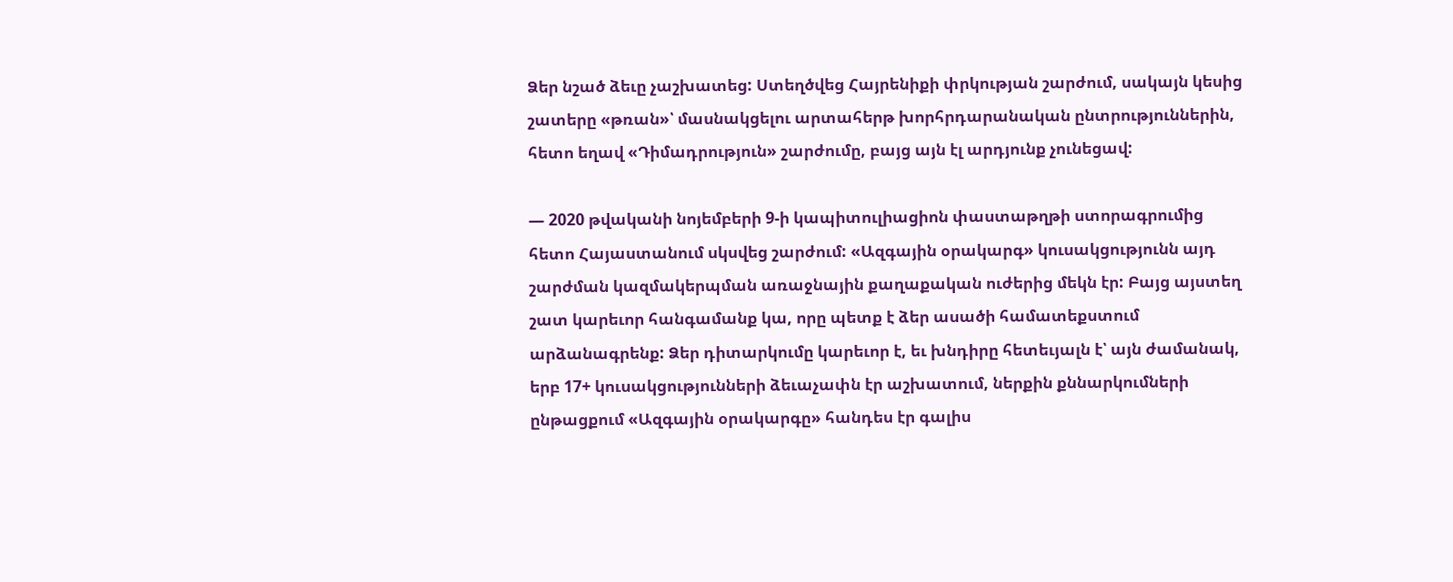Ձեր նշած ձեւը չաշխատեց: Ստեղծվեց Հայրենիքի փրկության շարժում, սակայն կեսից շատերը «թռան»՝ մասնակցելու արտահերթ խորհրդարանական ընտրություններին, հետո եղավ «Դիմադրություն» շարժումը, բայց այն էլ արդյունք չունեցավ:

— 2020 թվականի նոյեմբերի 9-ի կապիտուլիացիոն փաստաթղթի ստորագրումից հետո Հայաստանում սկսվեց շարժում: «Ազգային օրակարգ» կուսակցությունն այդ շարժման կազմակերպման առաջնային քաղաքական ուժերից մեկն էր: Բայց այստեղ շատ կարեւոր հանգամանք կա, որը պետք է ձեր ասածի համատեքստում արձանագրենք: Ձեր դիտարկումը կարեւոր է, եւ խնդիրը հետեւյալն է՝ այն ժամանակ, երբ 17+ կուսակցությունների ձեւաչափն էր աշխատում, ներքին քննարկումների ընթացքում «Ազգային օրակարգը» հանդես էր գալիս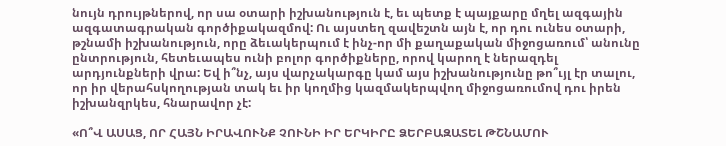նույն դրույթներով, որ սա օտարի իշխանություն է, եւ պետք է պայքարը մղել ազգային ազգատագրական գործիքակազմով: Ու այստեղ զավեշտն այն է, որ դու ունես օտարի, թշնամի իշխանություն, որը ձեւակերպում է ինչ-որ մի քաղաքական միջոցառում՝ անունը ընտրություն, հետեւապես ունի բոլոր գործիքները, որով կարող է ներազդել արդյունքների վրա: Եվ ի՞նչ, այս վարչակարգը կամ այս իշխանությունը թո՞ւյլ էր տալու, որ իր վերահսկողության տակ եւ իր կողմից կազմակերպվող միջոցառումով դու իրեն իշխանզրկես, հնարավոր չէ:

«Ո՞Վ ԱՍԱՑ, ՈՐ ՀԱՅՆ ԻՐԱՎՈՒՆՔ ՉՈՒՆԻ ԻՐ ԵՐԿԻՐԸ ՁԵՐԲԱԶԱՏԵԼ ԹՇՆԱՄՈՒ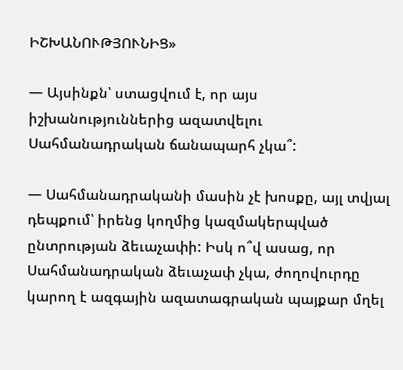ԻՇԽԱՆՈՒԹՅՈՒՆԻՑ»

— Այսինքն՝ ստացվում է, որ այս իշխանություններից ազատվելու Սահմանադրական ճանապարհ չկա՞:

— Սահմանադրականի մասին չէ խոսքը, այլ տվյալ դեպքում՝ իրենց կողմից կազմակերպված ընտրության ձեւաչափի: Իսկ ո՞վ ասաց, որ Սահմանադրական ձեւաչափ չկա, ժողովուրդը կարող է ազգային ազատագրական պայքար մղել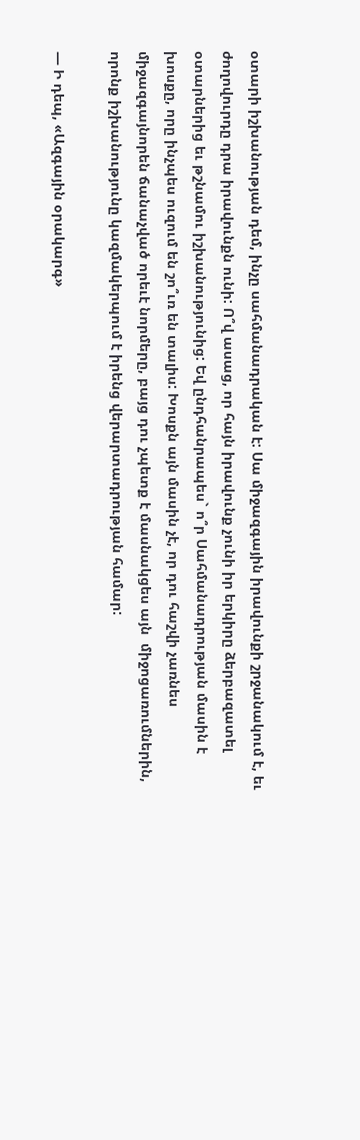օտարի իշխանության դեմ, ինչը սահմանադրական է: Սա միջազգային իրավունքի շրջանակում է, եւ ժողովուրդը դրա իրավունքն ունի: Ո՞վ ասաց, որ հայն իրավունք չունի իր երկիրը ձերբազատել օտարներից եւ թշնամու իշխանությունից: Եվ ընդհանրապես` ո՞ր Սահմանադրության մասին է խոսքը, որը ինչպես ուզում են շո՞ւռ են տալիս: Խոսքն այն մասին չէ, որ դու հաշվի չառնես միջազգայնորեն ճանաչված որեւէ նորմերը, բայց դու չպետք է մասնակցես այն  միջոցառումներին, որոնք իշխանությունը կազմակերպում է իրենց վերարտադրության համար:

— Ի դեպ, «Ազգային օրակարգ»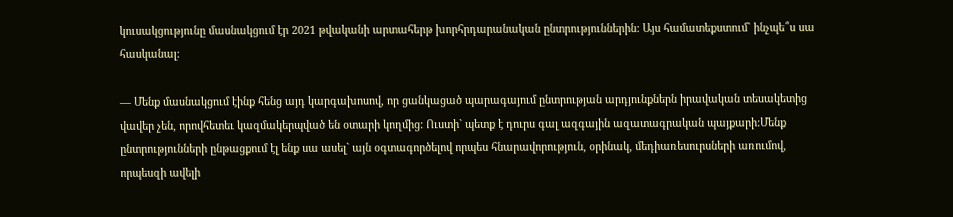կուսակցությունը մասնակցում էր 2021 թվականի արտահերթ խորհրդարանական ընտրություններին: Այս համատեքստում` ինչպե՞ս սա հասկանալ:

— Մենք մասնակցում էինք հենց այդ կարգախոսով, որ ցանկացած պարագայում ընտրության արդյունքներն իրավական տեսակետից  վավեր չեն, որովհետեւ կազմակերպված են օտարի կողմից: Ուստի` պետք է դուրս գալ ազգային ազատագրական պայքարի:Մենք ընտրությունների ընթացքում էլ ենք սա ասել` այն օգտագործելով որպես հնարավորություն, օրինակ, մեդիառեսուրսների առումով, որպեսզի ավելի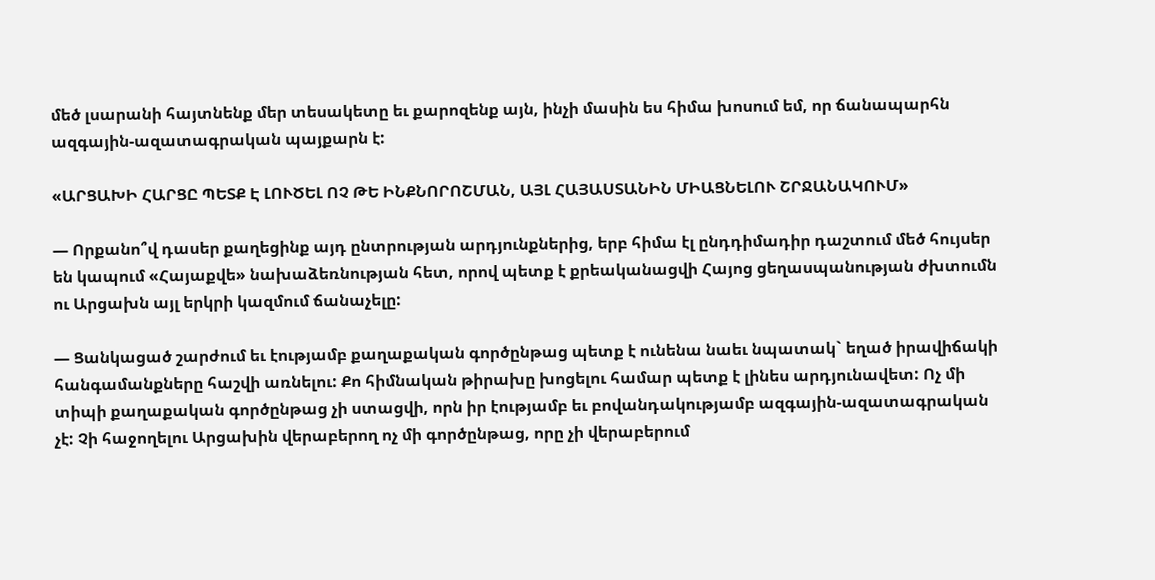մեծ լսարանի հայտնենք մեր տեսակետը եւ քարոզենք այն, ինչի մասին ես հիմա խոսում եմ, որ ճանապարհն ազգային-ազատագրական պայքարն է:

«ԱՐՑԱԽԻ ՀԱՐՑԸ ՊԵՏՔ Է ԼՈՒԾԵԼ ՈՉ ԹԵ ԻՆՔՆՈՐՈՇՄԱՆ, ԱՅԼ ՀԱՅԱՍՏԱՆԻՆ ՄԻԱՑՆԵԼՈՒ ՇՐՋԱՆԱԿՈՒՄ»

— Որքանո՞վ դասեր քաղեցինք այդ ընտրության արդյունքներից, երբ հիմա էլ ընդդիմադիր դաշտում մեծ հույսեր են կապում «Հայաքվե» նախաձեռնության հետ, որով պետք է քրեականացվի Հայոց ցեղասպանության ժխտումն ու Արցախն այլ երկրի կազմում ճանաչելը:

— Ցանկացած շարժում եւ էությամբ քաղաքական գործընթաց պետք է ունենա նաեւ նպատակ` եղած իրավիճակի հանգամանքները հաշվի առնելու: Քո հիմնական թիրախը խոցելու համար պետք է լինես արդյունավետ: Ոչ մի տիպի քաղաքական գործընթաց չի ստացվի, որն իր էությամբ եւ բովանդակությամբ ազգային-ազատագրական չէ: Չի հաջողելու Արցախին վերաբերող ոչ մի գործընթաց, որը չի վերաբերում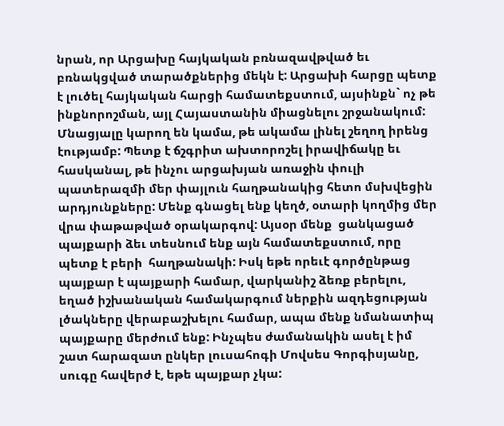նրան, որ Արցախը հայկական բռնազավթված եւ բռնակցված տարածքներից մեկն է: Արցախի հարցը պետք է լուծել հայկական հարցի համատեքստում, այսինքն` ոչ թե ինքնորոշման, այլ Հայաստանին միացնելու շրջանակում: Մնացյալը կարող են կամա, թե ակամա լինել շեղող իրենց էությամբ: Պետք է ճշգրիտ ախտորոշել իրավիճակը եւ հասկանալ, թե ինչու արցախյան առաջին փուլի պատերազմի մեր փայլուն հաղթանակից հետո մսխվեցին արդյունքները: Մենք գնացել ենք կեղծ, օտարի կողմից մեր վրա փաթաթված օրակարգով: Այսօր մենք  ցանկացած պայքարի ձեւ տեսնում ենք այն համատեքստում, որը պետք է բերի  հաղթանակի: Իսկ եթե որեւէ գործընթաց պայքար է պայքարի համար, վարկանիշ ձեռք բերելու, եղած իշխանական համակարգում ներքին ազդեցության լծակները վերաբաշխելու համար, ապա մենք նմանատիպ պայքարը մերժում ենք: Ինչպես ժամանակին ասել է իմ շատ հարազատ ընկեր լուսահոգի Մովսես Գորգիսյանը, սուգը հավերժ է, եթե պայքար չկա: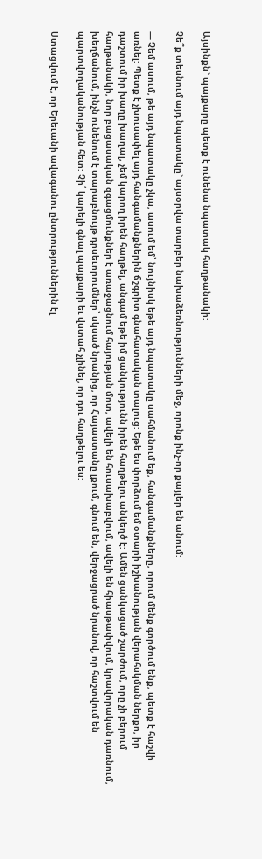Այսինքն` պայքարը պետք է ունենա նպատակ հաղթանակի:

Չե՞ք տեսնում այդ նպատակը` այսօրվա տարբեր նախաձեռնությունների մեջ, որոնք ինչ-որ քայլեր են անում:

— Չեմ ասում, թե այդ նպատակը չկա, ասում եմ՝ նույնիսկ եթե այդ նպատակը սահմանում եք, հանգամանքները, որում մենք գործում ենք, պետք է հաշվի առնել: Պետք է չխուսափել այդ հանգամանքներին ճշգրիտ գնահատական տալուց: Եթե ես փորձում եմ օտարի իշխանության վերահսկման ներքո, իր դաշտում իր խաղը խաղալ, չեմ կարող իրեն հաղթել, անգամ եթե իմ ցանկությունն իրեն հաղթելու անկեղծ է: Ամեն ցանկացած շարժում, որը չի բերում հաղթանակի, նոր բացասական զգացմունքներ է առաջացնում հայության մոտ, ավելի են հուսախաբվում, ավելի են հիասթափվում, կրավորական դառնում, խեղճանում, ինչն ունենում է տարաբնույթ դրսեւորումներ՝ սկսած նրանից, որ Հայաստանը լքում, գնում են, վերջացրած նրանով, որ հաշտվում են պարտվողականության հետ: Չի՛ կարելի գնալ պայքարի եւ վստահ չլինել, որ դու հաղթելու ես:

Ստացվում է, որ Երեւանի ավագանու ընտրություններին էլ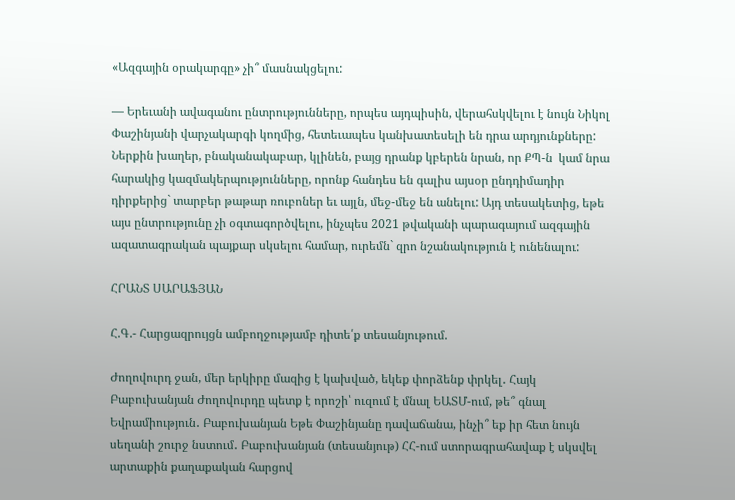«Ազգային օրակարգը» չի՞ մասնակցելու:

— Երեւանի ավագանու ընտրությունները, որպես այդպիսին, վերահսկվելու է նույն Նիկոլ Փաշինյանի վարչակարգի կողմից, հետեւապես կանխատեսելի են դրա արդյունքները: Ներքին խաղեր, բնականակաբար, կլինեն, բայց դրանք կբերեն նրան, որ ՔՊ-ն  կամ նրա հարակից կազմակերպությունները, որոնք հանդես են գալիս այսօր ընդդիմադիր դիրքերից` տարբեր թաթար ռուբոներ եւ այլն, մեջ-մեջ են անելու: Այդ տեսակետից, եթե այս ընտրությունը չի օգտագործվելու, ինչպես 2021 թվականի պարագայում ազգային ազատագրական պայքար սկսելու համար, ուրեմն` զրո նշանակություն է ունենալու:

ՀՐԱՆՏ ՍԱՐԱՖՅԱՆ

Հ.Գ.- Հարցազրույցն ամբողջությամբ դիտե՛ք տեսանյութում.

Ժողովուրդ ջան, մեր երկիրը մազից է կախված, եկեք փորձենք փրկել․ Հայկ Բաբուխանյան Ժողովուրդը պետք է որոշի՝ ուզում է մնալ ԵԱՏՄ-ում, թե՞ գնալ Եվրամիություն․ Բաբուխանյան Եթե Փաշինյանը դավաճանա, ինչի՞ եք իր հետ նույն սեղանի շուրջ նստում․ Բաբուխանյան (տեսանյութ) ՀՀ-ում ստորագրահավաք է սկսվել արտաքին քաղաքական հարցով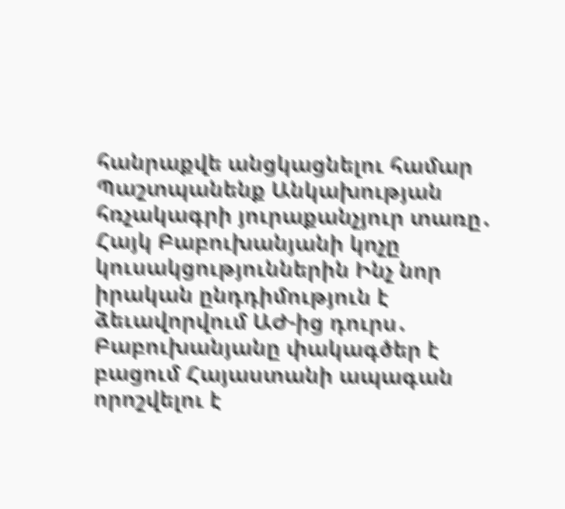հանրաքվե անցկացնելու համար Պաշտպանենք Անկախության հռչակագրի յուրաքանչյուր տառը․ Հայկ Բաբուխանյանի կոչը կուսակցություններին Ինչ նոր իրական ընդդիմություն է ձեւավորվում ԱԺ-ից դուրս․ Բաբուխանյանը փակագծեր է բացում Հայաստանի ապագան որոշվելու է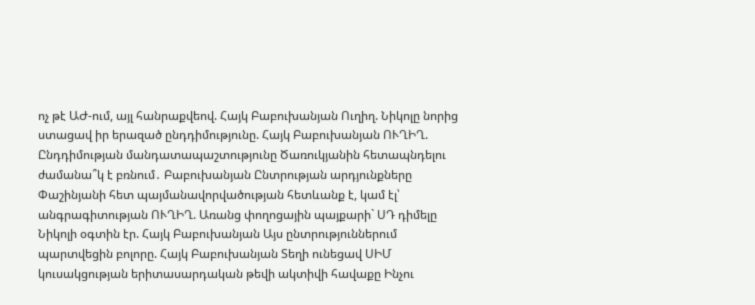ոչ թէ ԱԺ-ում, այլ հանրաքվեով. Հայկ Բաբուխանյան Ուղիղ. Նիկոլը նորից ստացավ իր երազած ընդդիմությունը. Հայկ Բաբուխանյան ՈՒՂԻՂ. Ընդդիմության մանդատապաշտությունը Ծառուկյանին հետապնդելու ժամանա՞կ է բռնում․ Բաբուխանյան Ընտրության արդյունքները Փաշինյանի հետ պայմանավորվածության հետևանք է, կամ էլ՝ անգրագիտության ՈՒՂԻՂ. Առանց փողոցային պայքարի` ՍԴ դիմելը Նիկոլի օգտին էր. Հայկ Բաբուխանյան Այս ընտրություններում պարտվեցին բոլորը. Հայկ Բաբուխանյան Տեղի ունեցավ ՍԻՄ կուսակցության երիտասարդական թեվի ակտիվի հավաքը Ինչու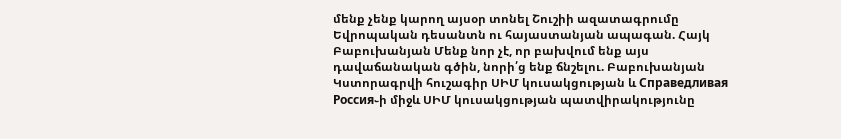մենք չենք կարող այսօր տոնել Շուշիի ազատագրումը Եվրոպական դեսանտն ու հայաստանյան ապագան. Հայկ Բաբուխանյան Մենք նոր չէ, որ բախվում ենք այս դավաճանական գծին, նորի՛ց ենք ճնշելու. Բաբուխանյան Կստորագրվի հուշագիր ՍԻՄ կուսակցության և Справедливая Россия֊ի միջև ՍԻՄ կուսակցության պատվիրակությունը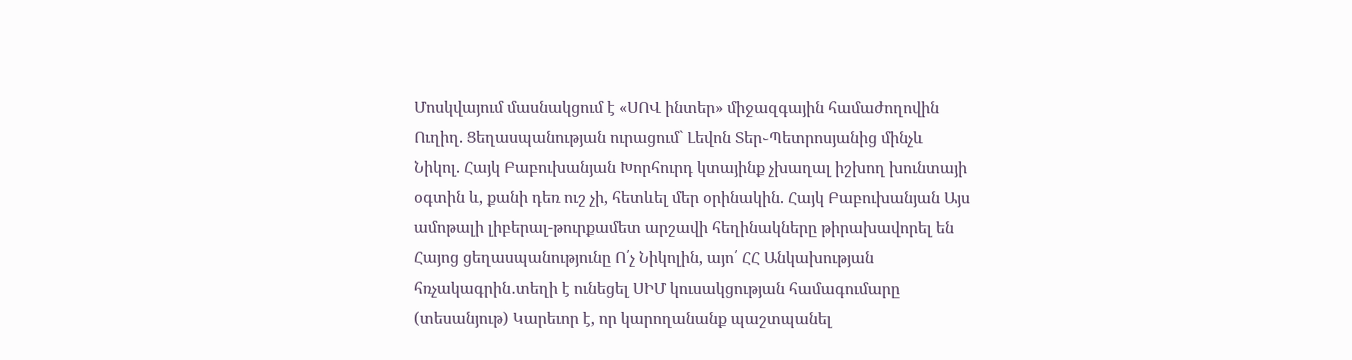Մոսկվայում մասնակցում է «ՍՈՎ ինտեր» միջազգային համաժողովին Ուղիղ. Ցեղասպանության ուրացում` Լեվոն Տեր֊Պետրոսյանից մինչև Նիկոլ. Հայկ Բաբուխանյան Խորհուրդ կտայինք չխաղալ իշխող խունտայի օգտին և, քանի դեռ ուշ չի, հետևել մեր օրինակին. Հայկ Բաբուխանյան Այս ամոթալի լիբերալ-թուրքամետ արշավի հեղինակները թիրախավորել են Հայոց ցեղասպանությունը Ո՛չ Նիկոլին, այո՛ ՀՀ Անկախության հռչակագրին․տեղի է ունեցել ՍԻՄ կուսակցության համագումարը (տեսանյութ) Կարեւոր է, որ կարողանանք պաշտպանել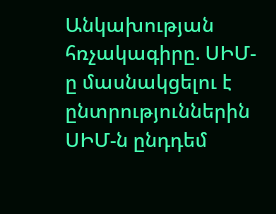Անկախության հռչակագիրը. ՍԻՄ-ը մասնակցելու է ընտրություններին ՍԻՄ-ն ընդդեմ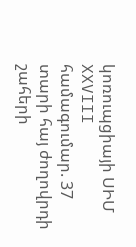կոռուպցիայի ՍԻՄ XXVIII համագումար. 37 տարի հայ ժողովրդի շահերի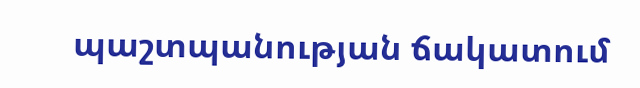պաշտպանության ճակատում